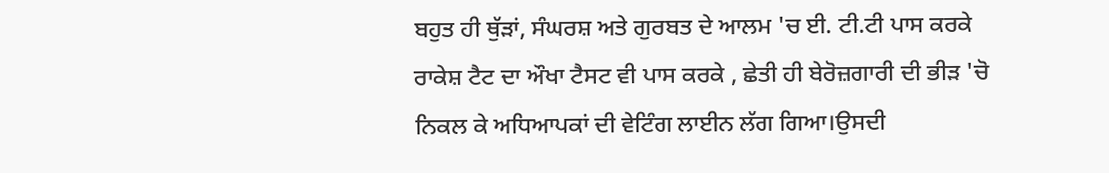ਬਹੁਤ ਹੀ ਥੁੱੜਾਂ, ਸੰਘਰਸ਼ ਅਤੇ ਗੁਰਬਤ ਦੇ ਆਲਮ 'ਚ ਈ. ਟੀ.ਟੀ ਪਾਸ ਕਰਕੇ ਰਾਕੇਸ਼ ਟੈਟ ਦਾ ਔਖਾ ਟੈਸਟ ਵੀ ਪਾਸ ਕਰਕੇ , ਛੇਤੀ ਹੀ ਬੇਰੋਜ਼ਗਾਰੀ ਦੀ ਭੀੜ 'ਚੋ ਨਿਕਲ ਕੇ ਅਧਿਆਪਕਾਂ ਦੀ ਵੇਟਿੰਗ ਲਾਈਨ ਲੱਗ ਗਿਆ।ਉਸਦੀ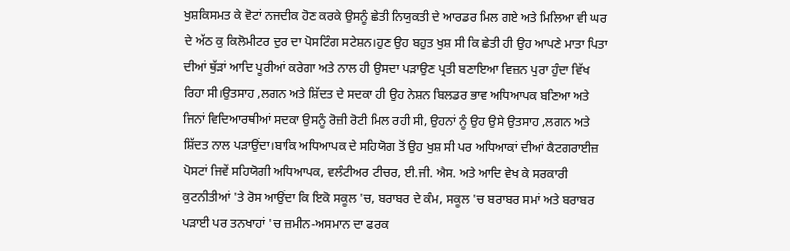ਖੁਸ਼ਕਿਸਮਤ ਕੇ ਵੋਟਾਂ ਨਜਦੀਕ ਹੋਣ ਕਰਕੇ ਉਸਨੂੰ ਛੇਤੀ ਨਿਯੁਕਤੀ ਦੇ ਆਰਡਰ ਮਿਲ ਗਏ ਅਤੇ ਮਿਲਿਆ ਵੀ ਘਰ ਦੇ ਅੱਠ ਕੁ ਕਿਲੋਮੀਟਰ ਦੁਰ ਦਾ ਪੋਸਟਿੰਗ ਸਟੇਸ਼ਨ।ਹੁਣ ਉਹ ਬਹੁਤ ਖੁਸ਼ ਸੀ ਕਿ ਛੇਤੀ ਹੀ ਉਹ ਆਪਣੇ ਮਾਤਾ ਪਿਤਾ ਦੀਆਂ ਥੁੱੜਾਂ ਆਦਿ ਪੂਰੀਆਂ ਕਰੇਗਾ ਅਤੇ ਨਾਲ ਹੀ ਉਸਦਾ ਪੜਾਉਣ ਪ੍ਰਤੀ ਬਣਾਇਆ ਵਿਜ਼ਨ ਪੁਰਾ ਹੁੰਦਾ ਵਿੱਖ ਰਿਹਾ ਸੀ।ਉਤਸਾਹ ,ਲਗਨ ਅਤੇ ਸ਼ਿੱਦਤ ਦੇ ਸਦਕਾ ਹੀ ਉਹ ਨੇਸ਼ਨ ਬਿਲਡਰ ਭਾਵ ਅਧਿਆਪਕ ਬਣਿਆ ਅਤੇ ਜਿਨਾਂ ਵਿਦਿਆਰਥੀਆਂ ਸਦਕਾ ਉਸਨੂੰ ਰੋਜ਼ੀ ਰੋਟੀ ਮਿਲ ਰਹੀ ਸੀ, ਉਹਨਾਂ ਨੂੰ ਉਹ ਉਸੇ ਉਤਸਾਹ ,ਲਗਨ ਅਤੇ ਸ਼ਿੱਦਤ ਨਾਲ ਪੜਾਉਂਦਾ।ਬਾਕਿ ਅਧਿਆਪਕ ਦੇ ਸਹਿਯੋਗ ਤੋਂ ਉਹ ਖੁਸ਼ ਸੀ ਪਰ ਅਧਿਆਕਾਂ ਦੀਆਂ ਕੈਟਗਰਾਈਜ਼ ਪੋਸਟਾਂ ਜਿਵੇਂ ਸਹਿਯੋਗੀ ਅਧਿਆਪਕ, ਵਲੰਟੀਅਰ ਟੀਚਰ, ਈ.ਜੀ. ਐਸ. ਅਤੇ ਆਦਿ ਵੇਖ ਕੇ ਸਰਕਾਰੀ ਕੁਟਨੀਤੀਆਂ 'ਤੇ ਰੋਸ ਆਉਂਦਾ ਕਿ ਇਕੋ ਸਕੂਲ 'ਚ, ਬਰਾਬਰ ਦੇ ਕੰਮ, ਸਕੂਲ 'ਚ ਬਰਾਬਰ ਸਮਾਂ ਅਤੇ ਬਰਾਬਰ ਪੜਾਈ ਪਰ ਤਨਖਾਹਾਂ 'ਚ ਜ਼ਮੀਨ-ਅਸਮਾਨ ਦਾ ਫਰਕ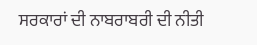ਸਰਕਾਰਾਂ ਦੀ ਨਾਬਰਾਬਰੀ ਦੀ ਨੀਤੀ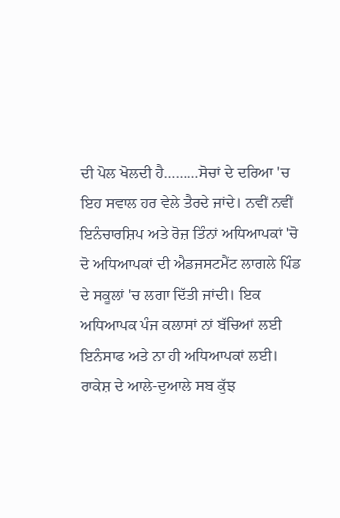ਦੀ ਪੋਲ ਖੋਲਦੀ ਹੈ………ਸੋਚਾਂ ਦੇ ਦਰਿਆ 'ਚ ਇਹ ਸਵਾਲ ਹਰ ਵੇਲੇ ਤੈਰਦੇ ਜਾਂਦੇ। ਨਵੀਂ ਨਵੀਂ ਇਨੰਚਾਰਸ਼ਿਪ ਅਤੇ ਰੋਜ਼ ਤਿੰਨਾਂ ਅਧਿਆਪਕਾਂ 'ਚੋ ਦੋ ਅਧਿਆਪਕਾਂ ਦੀ ਐਡਜਸਟਮੈਂਟ ਲਾਗਲੇ ਪਿੰਡ ਦੇ ਸਕੂਲਾਂ 'ਚ ਲਗਾ ਦਿੱਤੀ ਜਾਂਦੀ। ਇਕ ਅਧਿਆਪਕ ਪੰਜ ਕਲਾਸਾਂ ਨਾਂ ਬੱਚਿਆਂ ਲਈ ਇਨੰਸਾਫ ਅਤੇ ਨਾ ਹੀ ਅਧਿਆਪਕਾਂ ਲਈ। ਰਾਕੇਸ਼ ਦੇ ਆਲੇ-ਦੁਆਲੇ ਸਬ ਕੁੱਝ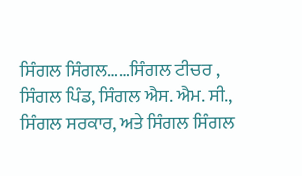ਸਿੰਗਲ ਸਿੰਗਲ……ਸਿੰਗਲ ਟੀਚਰ , ਸਿੰਗਲ ਪਿੰਡ, ਸਿੰਗਲ ਐਸ. ਐਮ. ਸੀ., ਸਿੰਗਲ ਸਰਕਾਰ, ਅਤੇ ਸਿੰਗਲ ਸਿੰਗਲ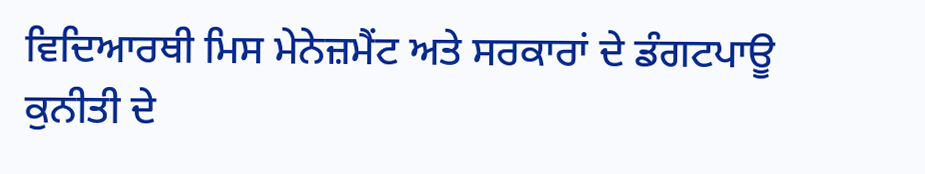ਵਿਦਿਆਰਥੀ ਮਿਸ ਮੇਨੇਜ਼ਮੈਂਟ ਅਤੇ ਸਰਕਾਰਾਂ ਦੇ ਡੰਗਟਪਾਊ ਕੁਨੀਤੀ ਦੇ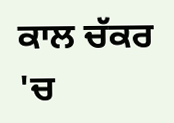ਕਾਲ ਚੱਕਰ 'ਚ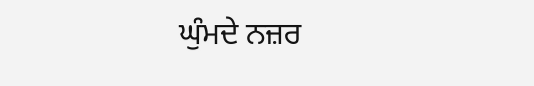ਘੁੰਮਦੇ ਨਜ਼ਰ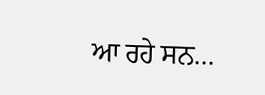ਆ ਰਹੇ ਸਨ…